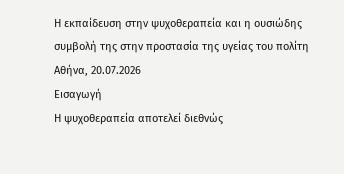Η εκπαίδευση στην ψυχοθεραπεία και η ουσιώδης συμβολή της στην προστασία της υγείας του πολίτη
Αθήνα, 20.07.2026
Εισαγωγή
Η ψυχοθεραπεία αποτελεί διεθνώς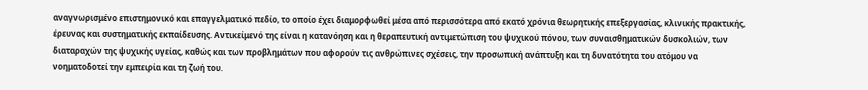αναγνωρισμένο επιστημονικό και επαγγελματικό πεδίο, το οποίο έχει διαμορφωθεί μέσα από περισσότερα από εκατό χρόνια θεωρητικής επεξεργασίας, κλινικής πρακτικής, έρευνας και συστηματικής εκπαίδευσης. Αντικείμενό της είναι η κατανόηση και η θεραπευτική αντιμετώπιση του ψυχικού πόνου, των συναισθηματικών δυσκολιών, των διαταραχών της ψυχικής υγείας, καθώς και των προβλημάτων που αφορούν τις ανθρώπινες σχέσεις, την προσωπική ανάπτυξη και τη δυνατότητα του ατόμου να νοηματοδοτεί την εμπειρία και τη ζωή του.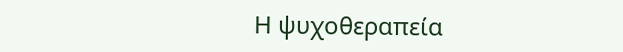Η ψυχοθεραπεία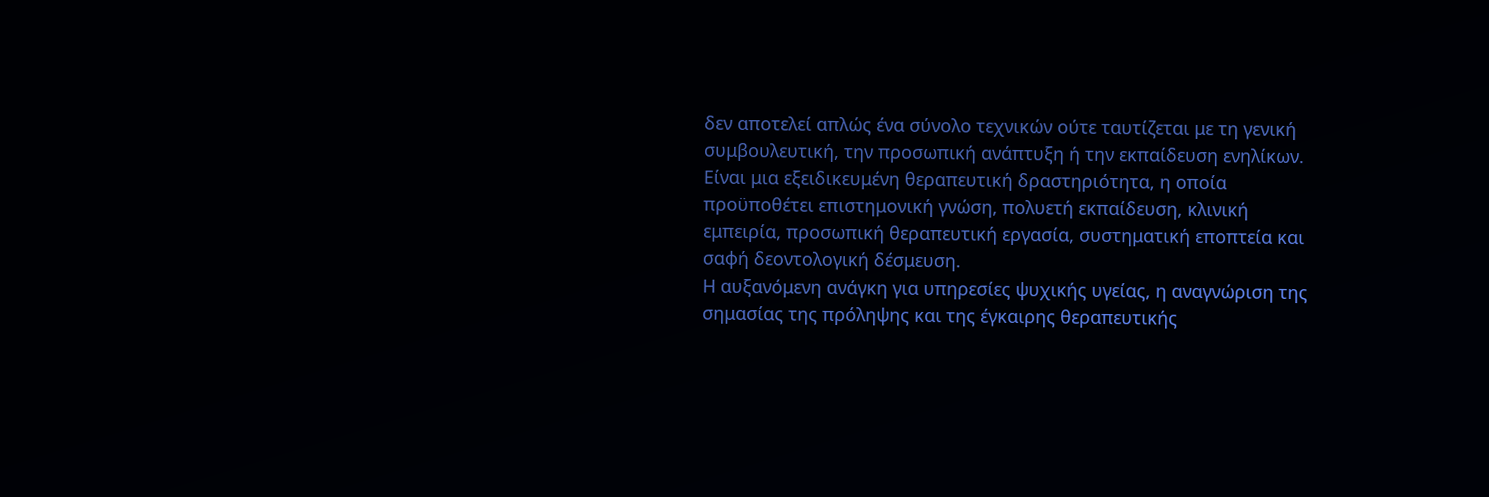δεν αποτελεί απλώς ένα σύνολο τεχνικών ούτε ταυτίζεται με τη γενική συμβουλευτική, την προσωπική ανάπτυξη ή την εκπαίδευση ενηλίκων. Είναι μια εξειδικευμένη θεραπευτική δραστηριότητα, η οποία προϋποθέτει επιστημονική γνώση, πολυετή εκπαίδευση, κλινική εμπειρία, προσωπική θεραπευτική εργασία, συστηματική εποπτεία και σαφή δεοντολογική δέσμευση.
Η αυξανόμενη ανάγκη για υπηρεσίες ψυχικής υγείας, η αναγνώριση της σημασίας της πρόληψης και της έγκαιρης θεραπευτικής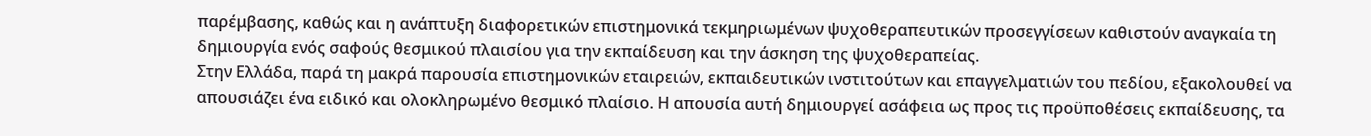παρέμβασης, καθώς και η ανάπτυξη διαφορετικών επιστημονικά τεκμηριωμένων ψυχοθεραπευτικών προσεγγίσεων καθιστούν αναγκαία τη δημιουργία ενός σαφούς θεσμικού πλαισίου για την εκπαίδευση και την άσκηση της ψυχοθεραπείας.
Στην Ελλάδα, παρά τη μακρά παρουσία επιστημονικών εταιρειών, εκπαιδευτικών ινστιτούτων και επαγγελματιών του πεδίου, εξακολουθεί να απουσιάζει ένα ειδικό και ολοκληρωμένο θεσμικό πλαίσιο. Η απουσία αυτή δημιουργεί ασάφεια ως προς τις προϋποθέσεις εκπαίδευσης, τα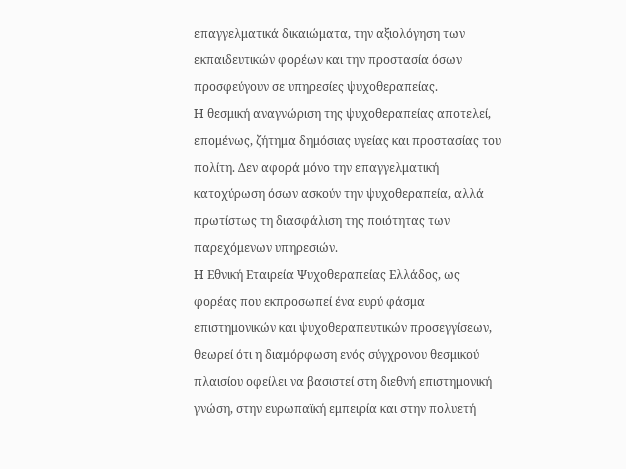επαγγελματικά δικαιώματα, την αξιολόγηση των εκπαιδευτικών φορέων και την προστασία όσων προσφεύγουν σε υπηρεσίες ψυχοθεραπείας.
Η θεσμική αναγνώριση της ψυχοθεραπείας αποτελεί, επομένως, ζήτημα δημόσιας υγείας και προστασίας του πολίτη. Δεν αφορά μόνο την επαγγελματική κατοχύρωση όσων ασκούν την ψυχοθεραπεία, αλλά πρωτίστως τη διασφάλιση της ποιότητας των παρεχόμενων υπηρεσιών.
Η Εθνική Εταιρεία Ψυχοθεραπείας Ελλάδος, ως φορέας που εκπροσωπεί ένα ευρύ φάσμα επιστημονικών και ψυχοθεραπευτικών προσεγγίσεων, θεωρεί ότι η διαμόρφωση ενός σύγχρονου θεσμικού πλαισίου οφείλει να βασιστεί στη διεθνή επιστημονική γνώση, στην ευρωπαϊκή εμπειρία και στην πολυετή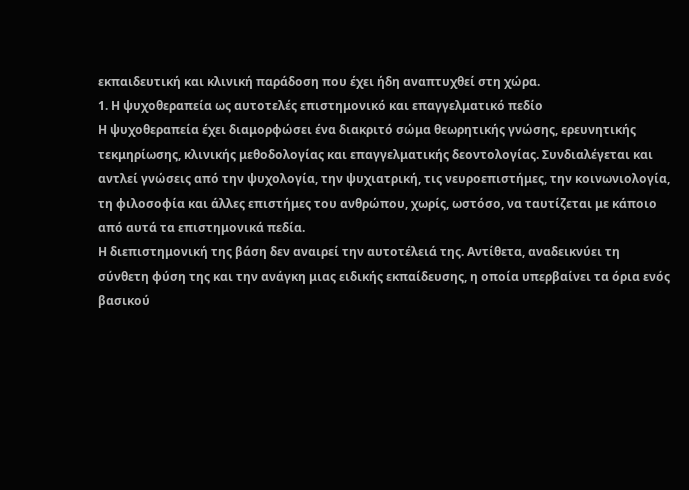εκπαιδευτική και κλινική παράδοση που έχει ήδη αναπτυχθεί στη χώρα.
1. Η ψυχοθεραπεία ως αυτοτελές επιστημονικό και επαγγελματικό πεδίο
Η ψυχοθεραπεία έχει διαμορφώσει ένα διακριτό σώμα θεωρητικής γνώσης, ερευνητικής τεκμηρίωσης, κλινικής μεθοδολογίας και επαγγελματικής δεοντολογίας. Συνδιαλέγεται και αντλεί γνώσεις από την ψυχολογία, την ψυχιατρική, τις νευροεπιστήμες, την κοινωνιολογία, τη φιλοσοφία και άλλες επιστήμες του ανθρώπου, χωρίς, ωστόσο, να ταυτίζεται με κάποιο από αυτά τα επιστημονικά πεδία.
Η διεπιστημονική της βάση δεν αναιρεί την αυτοτέλειά της. Αντίθετα, αναδεικνύει τη σύνθετη φύση της και την ανάγκη μιας ειδικής εκπαίδευσης, η οποία υπερβαίνει τα όρια ενός βασικού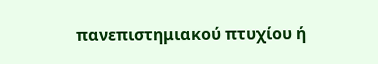πανεπιστημιακού πτυχίου ή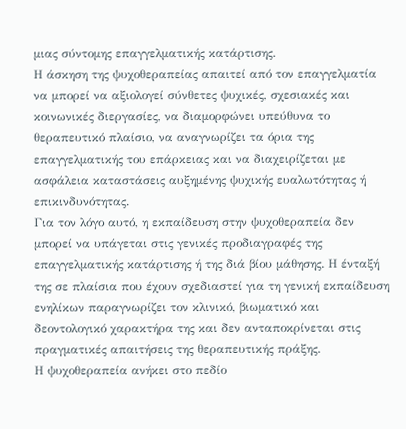μιας σύντομης επαγγελματικής κατάρτισης.
Η άσκηση της ψυχοθεραπείας απαιτεί από τον επαγγελματία να μπορεί να αξιολογεί σύνθετες ψυχικές, σχεσιακές και κοινωνικές διεργασίες, να διαμορφώνει υπεύθυνα το θεραπευτικό πλαίσιο, να αναγνωρίζει τα όρια της επαγγελματικής του επάρκειας και να διαχειρίζεται με ασφάλεια καταστάσεις αυξημένης ψυχικής ευαλωτότητας ή επικινδυνότητας.
Για τον λόγο αυτό, η εκπαίδευση στην ψυχοθεραπεία δεν μπορεί να υπάγεται στις γενικές προδιαγραφές της επαγγελματικής κατάρτισης ή της διά βίου μάθησης. Η ένταξή της σε πλαίσια που έχουν σχεδιαστεί για τη γενική εκπαίδευση ενηλίκων παραγνωρίζει τον κλινικό, βιωματικό και δεοντολογικό χαρακτήρα της και δεν ανταποκρίνεται στις πραγματικές απαιτήσεις της θεραπευτικής πράξης.
Η ψυχοθεραπεία ανήκει στο πεδίο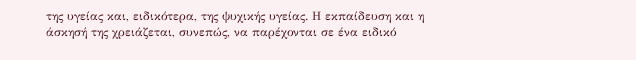της υγείας και, ειδικότερα, της ψυχικής υγείας. Η εκπαίδευση και η άσκησή της χρειάζεται, συνεπώς, να παρέχονται σε ένα ειδικό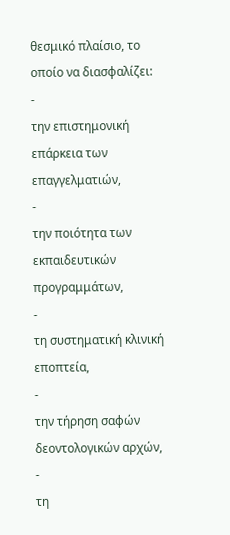θεσμικό πλαίσιο, το οποίο να διασφαλίζει:
-
την επιστημονική επάρκεια των επαγγελματιών,
-
την ποιότητα των εκπαιδευτικών προγραμμάτων,
-
τη συστηματική κλινική εποπτεία,
-
την τήρηση σαφών δεοντολογικών αρχών,
-
τη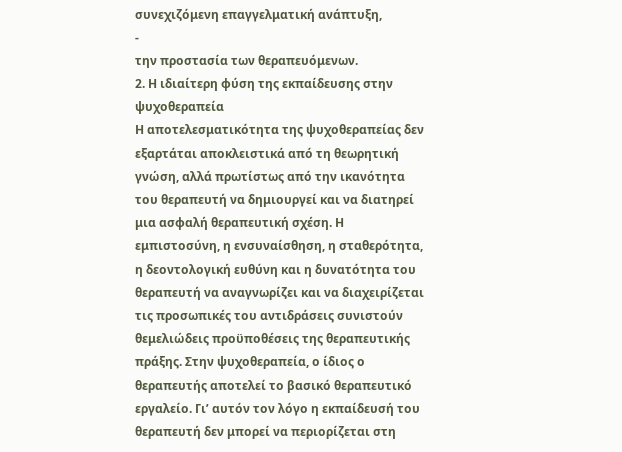συνεχιζόμενη επαγγελματική ανάπτυξη,
-
την προστασία των θεραπευόμενων.
2. Η ιδιαίτερη φύση της εκπαίδευσης στην ψυχοθεραπεία
Η αποτελεσματικότητα της ψυχοθεραπείας δεν εξαρτάται αποκλειστικά από τη θεωρητική γνώση, αλλά πρωτίστως από την ικανότητα του θεραπευτή να δημιουργεί και να διατηρεί μια ασφαλή θεραπευτική σχέση. Η εμπιστοσύνη, η ενσυναίσθηση, η σταθερότητα, η δεοντολογική ευθύνη και η δυνατότητα του θεραπευτή να αναγνωρίζει και να διαχειρίζεται τις προσωπικές του αντιδράσεις συνιστούν θεμελιώδεις προϋποθέσεις της θεραπευτικής πράξης. Στην ψυχοθεραπεία, ο ίδιος ο θεραπευτής αποτελεί το βασικό θεραπευτικό εργαλείο. Γι’ αυτόν τον λόγο η εκπαίδευσή του θεραπευτή δεν μπορεί να περιορίζεται στη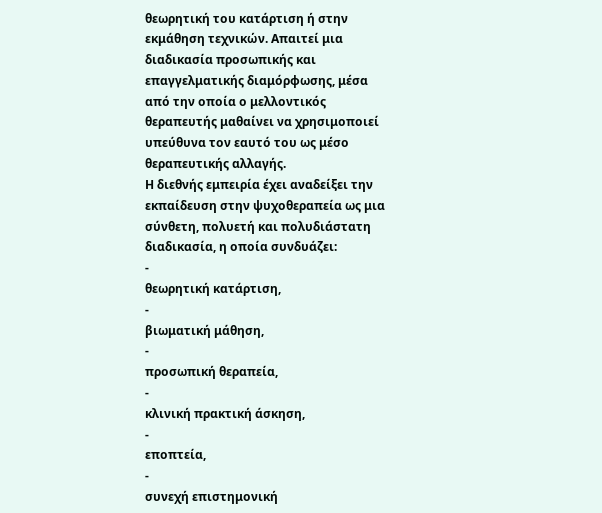θεωρητική του κατάρτιση ή στην εκμάθηση τεχνικών. Απαιτεί μια διαδικασία προσωπικής και επαγγελματικής διαμόρφωσης, μέσα από την οποία ο μελλοντικός θεραπευτής μαθαίνει να χρησιμοποιεί υπεύθυνα τον εαυτό του ως μέσο θεραπευτικής αλλαγής.
Η διεθνής εμπειρία έχει αναδείξει την εκπαίδευση στην ψυχοθεραπεία ως μια σύνθετη, πολυετή και πολυδιάστατη διαδικασία, η οποία συνδυάζει:
-
θεωρητική κατάρτιση,
-
βιωματική μάθηση,
-
προσωπική θεραπεία,
-
κλινική πρακτική άσκηση,
-
εποπτεία,
-
συνεχή επιστημονική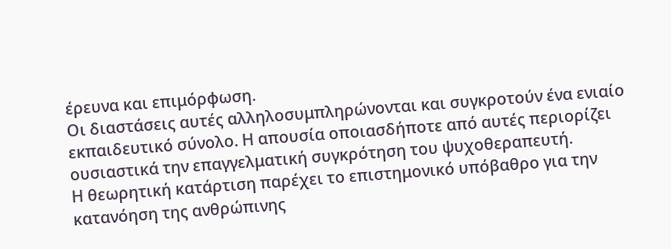έρευνα και επιμόρφωση.
Οι διαστάσεις αυτές αλληλοσυμπληρώνονται και συγκροτούν ένα ενιαίο εκπαιδευτικό σύνολο. Η απουσία οποιασδήποτε από αυτές περιορίζει ουσιαστικά την επαγγελματική συγκρότηση του ψυχοθεραπευτή.
Η θεωρητική κατάρτιση παρέχει το επιστημονικό υπόβαθρο για την κατανόηση της ανθρώπινης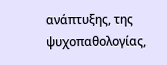ανάπτυξης, της ψυχοπαθολογίας,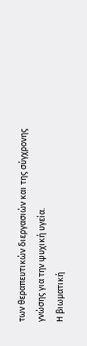των θεραπευτικών διεργασιών και της σύγχρονης γνώσης για την ψυχική υγεία.
Η βιωματική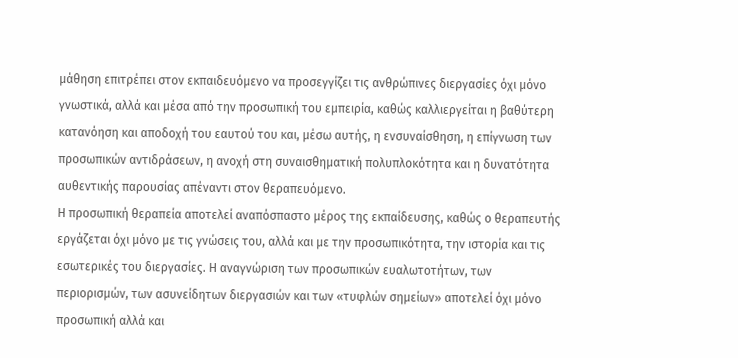μάθηση επιτρέπει στον εκπαιδευόμενο να προσεγγίζει τις ανθρώπινες διεργασίες όχι μόνο γνωστικά, αλλά και μέσα από την προσωπική του εμπειρία, καθώς καλλιεργείται η βαθύτερη κατανόηση και αποδοχή του εαυτού του και, μέσω αυτής, η ενσυναίσθηση, η επίγνωση των προσωπικών αντιδράσεων, η ανοχή στη συναισθηματική πολυπλοκότητα και η δυνατότητα αυθεντικής παρουσίας απέναντι στον θεραπευόμενο.
Η προσωπική θεραπεία αποτελεί αναπόσπαστο μέρος της εκπαίδευσης, καθώς ο θεραπευτής εργάζεται όχι μόνο με τις γνώσεις του, αλλά και με την προσωπικότητα, την ιστορία και τις εσωτερικές του διεργασίες. Η αναγνώριση των προσωπικών ευαλωτοτήτων, των περιορισμών, των ασυνείδητων διεργασιών και των «τυφλών σημείων» αποτελεί όχι μόνο προσωπική αλλά και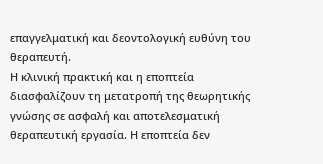επαγγελματική και δεοντολογική ευθύνη του θεραπευτή.
Η κλινική πρακτική και η εποπτεία διασφαλίζουν τη μετατροπή της θεωρητικής γνώσης σε ασφαλή και αποτελεσματική θεραπευτική εργασία. Η εποπτεία δεν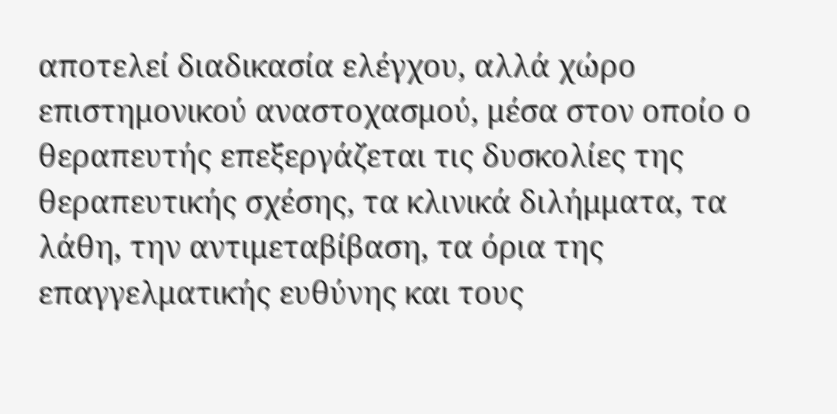αποτελεί διαδικασία ελέγχου, αλλά χώρο επιστημονικού αναστοχασμού, μέσα στον οποίο ο θεραπευτής επεξεργάζεται τις δυσκολίες της θεραπευτικής σχέσης, τα κλινικά διλήμματα, τα λάθη, την αντιμεταβίβαση, τα όρια της επαγγελματικής ευθύνης και τους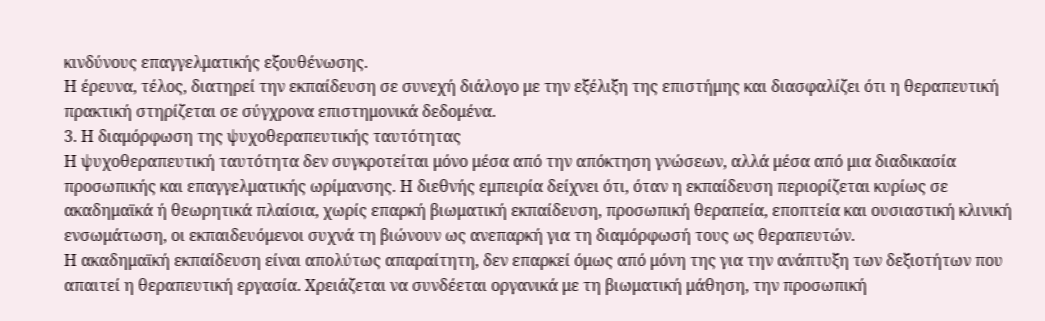κινδύνους επαγγελματικής εξουθένωσης.
Η έρευνα, τέλος, διατηρεί την εκπαίδευση σε συνεχή διάλογο με την εξέλιξη της επιστήμης και διασφαλίζει ότι η θεραπευτική πρακτική στηρίζεται σε σύγχρονα επιστημονικά δεδομένα.
3. Η διαμόρφωση της ψυχοθεραπευτικής ταυτότητας
Η ψυχοθεραπευτική ταυτότητα δεν συγκροτείται μόνο μέσα από την απόκτηση γνώσεων, αλλά μέσα από μια διαδικασία προσωπικής και επαγγελματικής ωρίμανσης. Η διεθνής εμπειρία δείχνει ότι, όταν η εκπαίδευση περιορίζεται κυρίως σε ακαδημαϊκά ή θεωρητικά πλαίσια, χωρίς επαρκή βιωματική εκπαίδευση, προσωπική θεραπεία, εποπτεία και ουσιαστική κλινική ενσωμάτωση, οι εκπαιδευόμενοι συχνά τη βιώνουν ως ανεπαρκή για τη διαμόρφωσή τους ως θεραπευτών.
Η ακαδημαϊκή εκπαίδευση είναι απολύτως απαραίτητη, δεν επαρκεί όμως από μόνη της για την ανάπτυξη των δεξιοτήτων που απαιτεί η θεραπευτική εργασία. Χρειάζεται να συνδέεται οργανικά με τη βιωματική μάθηση, την προσωπική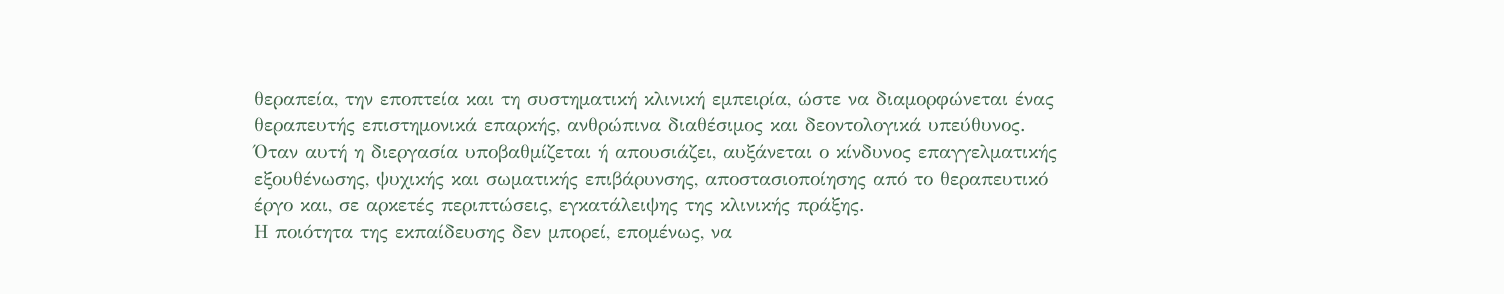θεραπεία, την εποπτεία και τη συστηματική κλινική εμπειρία, ώστε να διαμορφώνεται ένας θεραπευτής επιστημονικά επαρκής, ανθρώπινα διαθέσιμος και δεοντολογικά υπεύθυνος.
Όταν αυτή η διεργασία υποβαθμίζεται ή απουσιάζει, αυξάνεται ο κίνδυνος επαγγελματικής εξουθένωσης, ψυχικής και σωματικής επιβάρυνσης, αποστασιοποίησης από το θεραπευτικό έργο και, σε αρκετές περιπτώσεις, εγκατάλειψης της κλινικής πράξης.
Η ποιότητα της εκπαίδευσης δεν μπορεί, επομένως, να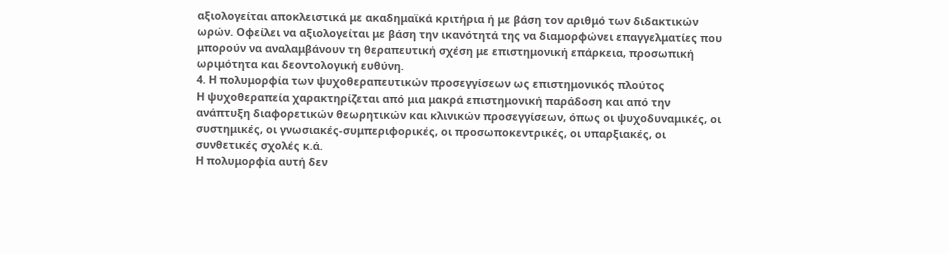αξιολογείται αποκλειστικά με ακαδημαϊκά κριτήρια ή με βάση τον αριθμό των διδακτικών ωρών. Οφείλει να αξιολογείται με βάση την ικανότητά της να διαμορφώνει επαγγελματίες που μπορούν να αναλαμβάνουν τη θεραπευτική σχέση με επιστημονική επάρκεια, προσωπική ωριμότητα και δεοντολογική ευθύνη.
4. Η πολυμορφία των ψυχοθεραπευτικών προσεγγίσεων ως επιστημονικός πλούτος
Η ψυχοθεραπεία χαρακτηρίζεται από μια μακρά επιστημονική παράδοση και από την ανάπτυξη διαφορετικών θεωρητικών και κλινικών προσεγγίσεων, όπως οι ψυχοδυναμικές, οι συστημικές, οι γνωσιακές-συμπεριφορικές, οι προσωποκεντρικές, οι υπαρξιακές, οι συνθετικές σχολές κ.ά.
Η πολυμορφία αυτή δεν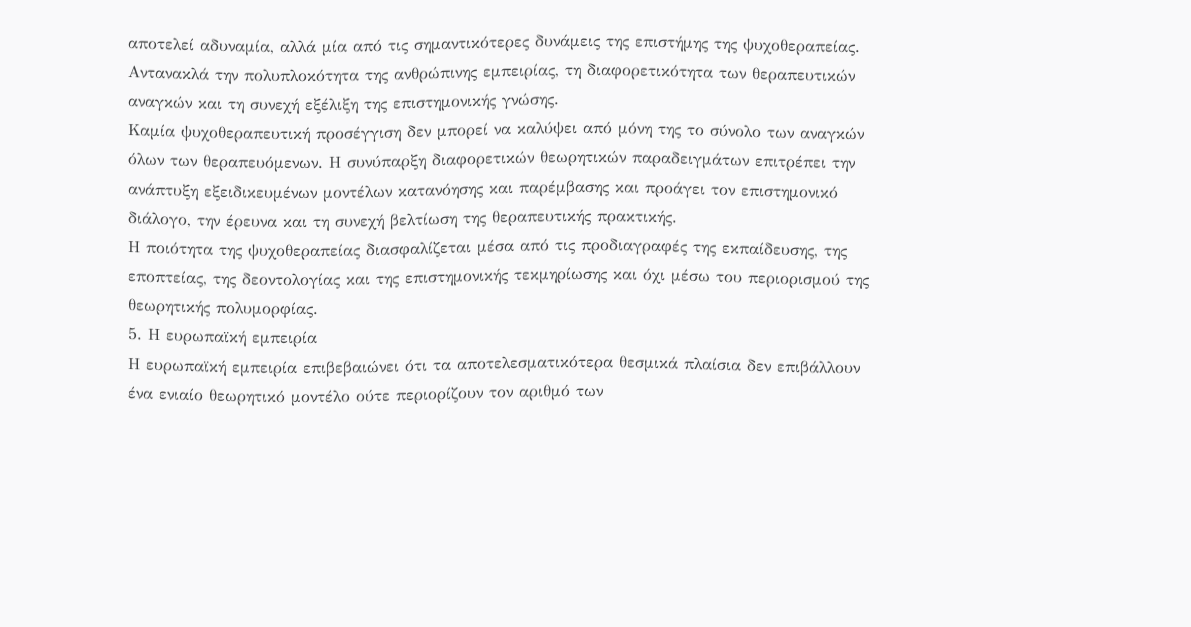αποτελεί αδυναμία, αλλά μία από τις σημαντικότερες δυνάμεις της επιστήμης της ψυχοθεραπείας. Αντανακλά την πολυπλοκότητα της ανθρώπινης εμπειρίας, τη διαφορετικότητα των θεραπευτικών αναγκών και τη συνεχή εξέλιξη της επιστημονικής γνώσης.
Καμία ψυχοθεραπευτική προσέγγιση δεν μπορεί να καλύψει από μόνη της το σύνολο των αναγκών όλων των θεραπευόμενων. Η συνύπαρξη διαφορετικών θεωρητικών παραδειγμάτων επιτρέπει την ανάπτυξη εξειδικευμένων μοντέλων κατανόησης και παρέμβασης και προάγει τον επιστημονικό διάλογο, την έρευνα και τη συνεχή βελτίωση της θεραπευτικής πρακτικής.
Η ποιότητα της ψυχοθεραπείας διασφαλίζεται μέσα από τις προδιαγραφές της εκπαίδευσης, της εποπτείας, της δεοντολογίας και της επιστημονικής τεκμηρίωσης και όχι μέσω του περιορισμού της θεωρητικής πολυμορφίας.
5. Η ευρωπαϊκή εμπειρία
Η ευρωπαϊκή εμπειρία επιβεβαιώνει ότι τα αποτελεσματικότερα θεσμικά πλαίσια δεν επιβάλλουν ένα ενιαίο θεωρητικό μοντέλο ούτε περιορίζουν τον αριθμό των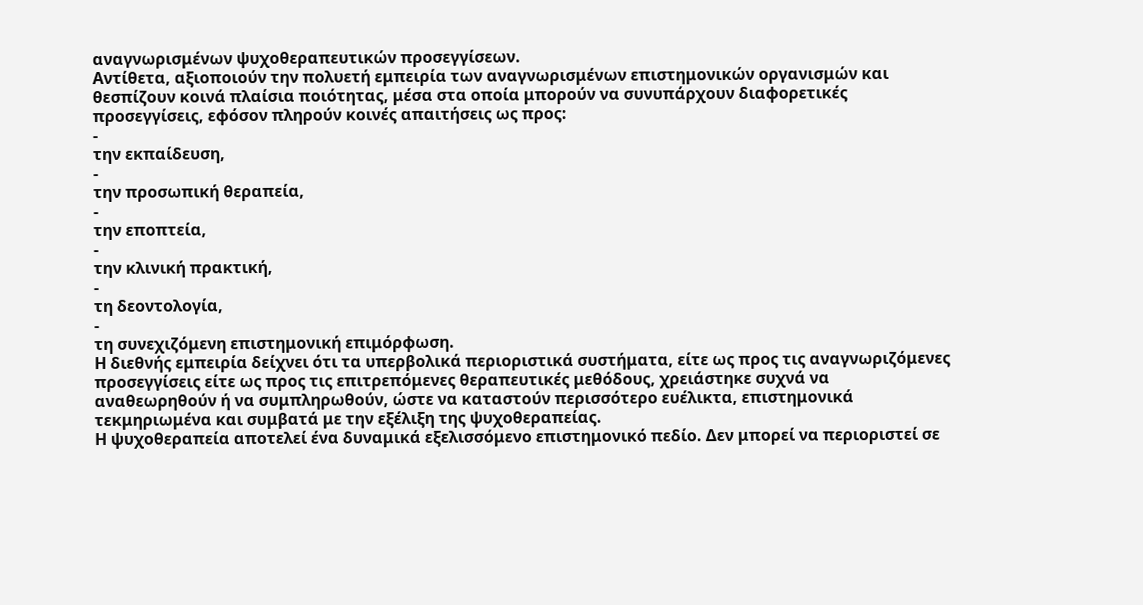αναγνωρισμένων ψυχοθεραπευτικών προσεγγίσεων.
Αντίθετα, αξιοποιούν την πολυετή εμπειρία των αναγνωρισμένων επιστημονικών οργανισμών και θεσπίζουν κοινά πλαίσια ποιότητας, μέσα στα οποία μπορούν να συνυπάρχουν διαφορετικές προσεγγίσεις, εφόσον πληρούν κοινές απαιτήσεις ως προς:
-
την εκπαίδευση,
-
την προσωπική θεραπεία,
-
την εποπτεία,
-
την κλινική πρακτική,
-
τη δεοντολογία,
-
τη συνεχιζόμενη επιστημονική επιμόρφωση.
Η διεθνής εμπειρία δείχνει ότι τα υπερβολικά περιοριστικά συστήματα, είτε ως προς τις αναγνωριζόμενες προσεγγίσεις είτε ως προς τις επιτρεπόμενες θεραπευτικές μεθόδους, χρειάστηκε συχνά να αναθεωρηθούν ή να συμπληρωθούν, ώστε να καταστούν περισσότερο ευέλικτα, επιστημονικά τεκμηριωμένα και συμβατά με την εξέλιξη της ψυχοθεραπείας.
Η ψυχοθεραπεία αποτελεί ένα δυναμικά εξελισσόμενο επιστημονικό πεδίο. Δεν μπορεί να περιοριστεί σε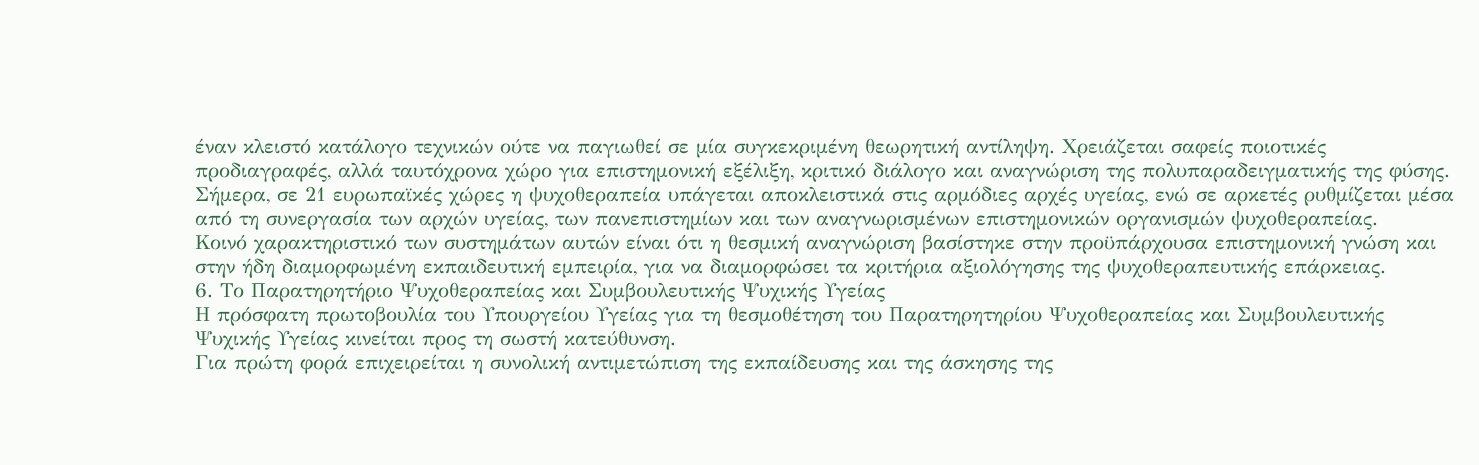έναν κλειστό κατάλογο τεχνικών ούτε να παγιωθεί σε μία συγκεκριμένη θεωρητική αντίληψη. Χρειάζεται σαφείς ποιοτικές προδιαγραφές, αλλά ταυτόχρονα χώρο για επιστημονική εξέλιξη, κριτικό διάλογο και αναγνώριση της πολυπαραδειγματικής της φύσης.
Σήμερα, σε 21 ευρωπαϊκές χώρες η ψυχοθεραπεία υπάγεται αποκλειστικά στις αρμόδιες αρχές υγείας, ενώ σε αρκετές ρυθμίζεται μέσα από τη συνεργασία των αρχών υγείας, των πανεπιστημίων και των αναγνωρισμένων επιστημονικών οργανισμών ψυχοθεραπείας.
Κοινό χαρακτηριστικό των συστημάτων αυτών είναι ότι η θεσμική αναγνώριση βασίστηκε στην προϋπάρχουσα επιστημονική γνώση και στην ήδη διαμορφωμένη εκπαιδευτική εμπειρία, για να διαμορφώσει τα κριτήρια αξιολόγησης της ψυχοθεραπευτικής επάρκειας.
6. Το Παρατηρητήριο Ψυχοθεραπείας και Συμβουλευτικής Ψυχικής Υγείας
Η πρόσφατη πρωτοβουλία του Υπουργείου Υγείας για τη θεσμοθέτηση του Παρατηρητηρίου Ψυχοθεραπείας και Συμβουλευτικής Ψυχικής Υγείας κινείται προς τη σωστή κατεύθυνση.
Για πρώτη φορά επιχειρείται η συνολική αντιμετώπιση της εκπαίδευσης και της άσκησης της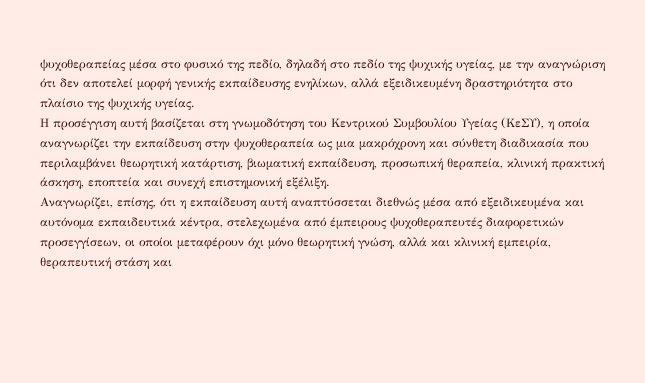ψυχοθεραπείας μέσα στο φυσικό της πεδίο, δηλαδή στο πεδίο της ψυχικής υγείας, με την αναγνώριση ότι δεν αποτελεί μορφή γενικής εκπαίδευσης ενηλίκων, αλλά εξειδικευμένη δραστηριότητα στο πλαίσιο της ψυχικής υγείας.
Η προσέγγιση αυτή βασίζεται στη γνωμοδότηση του Κεντρικού Συμβουλίου Υγείας (ΚεΣΥ), η οποία αναγνωρίζει την εκπαίδευση στην ψυχοθεραπεία ως μια μακρόχρονη και σύνθετη διαδικασία που περιλαμβάνει θεωρητική κατάρτιση, βιωματική εκπαίδευση, προσωπική θεραπεία, κλινική πρακτική άσκηση, εποπτεία και συνεχή επιστημονική εξέλιξη.
Αναγνωρίζει, επίσης, ότι η εκπαίδευση αυτή αναπτύσσεται διεθνώς μέσα από εξειδικευμένα και αυτόνομα εκπαιδευτικά κέντρα, στελεχωμένα από έμπειρους ψυχοθεραπευτές διαφορετικών προσεγγίσεων, οι οποίοι μεταφέρουν όχι μόνο θεωρητική γνώση, αλλά και κλινική εμπειρία, θεραπευτική στάση και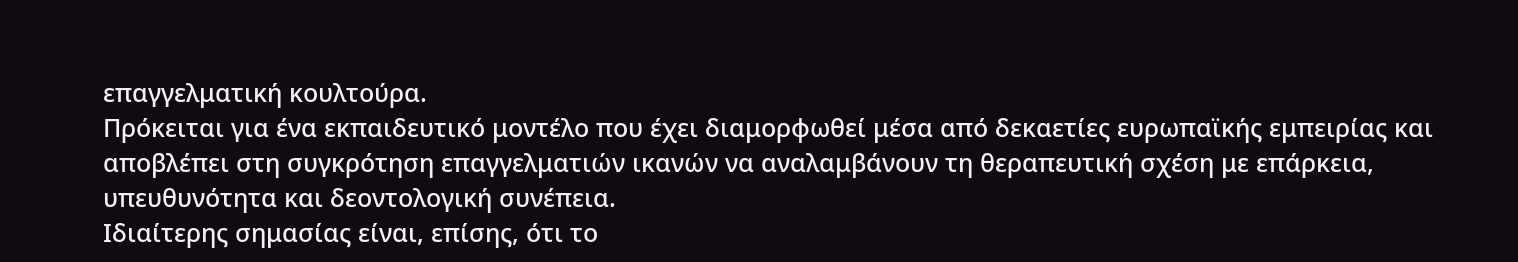επαγγελματική κουλτούρα.
Πρόκειται για ένα εκπαιδευτικό μοντέλο που έχει διαμορφωθεί μέσα από δεκαετίες ευρωπαϊκής εμπειρίας και αποβλέπει στη συγκρότηση επαγγελματιών ικανών να αναλαμβάνουν τη θεραπευτική σχέση με επάρκεια, υπευθυνότητα και δεοντολογική συνέπεια.
Ιδιαίτερης σημασίας είναι, επίσης, ότι το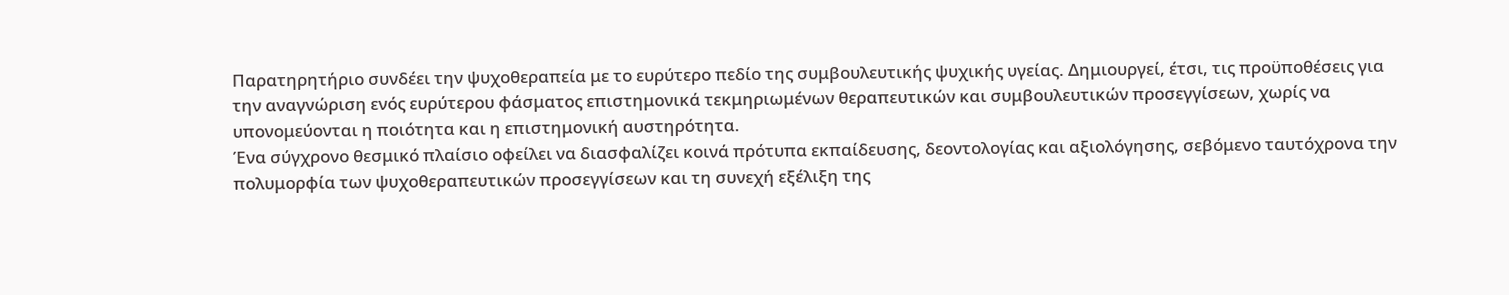Παρατηρητήριο συνδέει την ψυχοθεραπεία με το ευρύτερο πεδίο της συμβουλευτικής ψυχικής υγείας. Δημιουργεί, έτσι, τις προϋποθέσεις για την αναγνώριση ενός ευρύτερου φάσματος επιστημονικά τεκμηριωμένων θεραπευτικών και συμβουλευτικών προσεγγίσεων, χωρίς να υπονομεύονται η ποιότητα και η επιστημονική αυστηρότητα.
Ένα σύγχρονο θεσμικό πλαίσιο οφείλει να διασφαλίζει κοινά πρότυπα εκπαίδευσης, δεοντολογίας και αξιολόγησης, σεβόμενο ταυτόχρονα την πολυμορφία των ψυχοθεραπευτικών προσεγγίσεων και τη συνεχή εξέλιξη της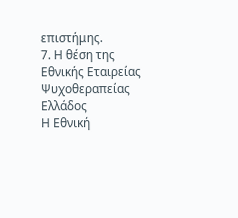επιστήμης.
7. Η θέση της Εθνικής Εταιρείας Ψυχοθεραπείας Ελλάδος
Η Εθνική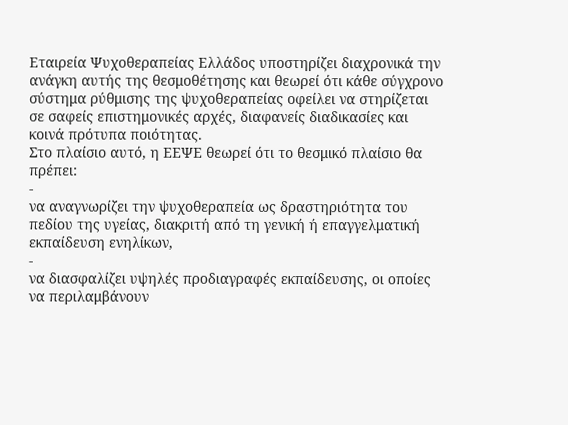Εταιρεία Ψυχοθεραπείας Ελλάδος υποστηρίζει διαχρονικά την ανάγκη αυτής της θεσμοθέτησης και θεωρεί ότι κάθε σύγχρονο σύστημα ρύθμισης της ψυχοθεραπείας οφείλει να στηρίζεται σε σαφείς επιστημονικές αρχές, διαφανείς διαδικασίες και κοινά πρότυπα ποιότητας.
Στο πλαίσιο αυτό, η ΕΕΨΕ θεωρεί ότι το θεσμικό πλαίσιο θα πρέπει:
-
να αναγνωρίζει την ψυχοθεραπεία ως δραστηριότητα του πεδίου της υγείας, διακριτή από τη γενική ή επαγγελματική εκπαίδευση ενηλίκων,
-
να διασφαλίζει υψηλές προδιαγραφές εκπαίδευσης, οι οποίες να περιλαμβάνουν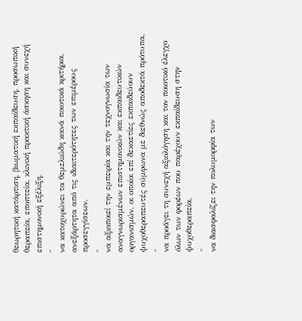θεωρητική κατάρτιση, βιωματική εκπαίδευση, προσωπική θεραπεία, εποπτεία, κλινική πρακτική άσκηση και συνεχή επιστημονική εξέλιξη,
-
να κατοχυρώνει τα θεμελιώδη κοινά ποιοτικά κριτήρια, ανεξάρτητα από τις ιδιαιτερότητες των επιμέρους προσεγγίσεων,
-
να αξιοποιεί την εμπειρία και την τεχνογνωσία των αναγνωρισμένων επιστημονικών και εκπαιδευτικών οργανισμών, οι οποίοι επί δεκαετίες εκπαιδεύουν ψυχοθεραπευτές σύμφωνα με διεθνώς αποδεκτά πρότυπα,
-
να προάγει τη συνεχή αξιολόγηση και τον ποιοτικό έλεγχο όλων των φορέων που παρέχουν εκπαίδευση στην ψυχοθεραπεία,
-
να διασφαλίζει την πολυμορφία των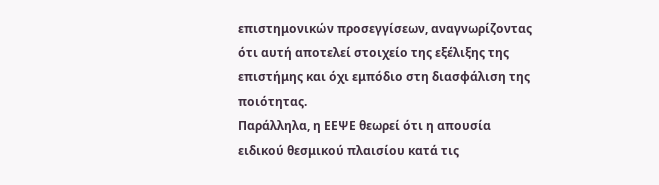επιστημονικών προσεγγίσεων, αναγνωρίζοντας ότι αυτή αποτελεί στοιχείο της εξέλιξης της επιστήμης και όχι εμπόδιο στη διασφάλιση της ποιότητας.
Παράλληλα, η ΕΕΨΕ θεωρεί ότι η απουσία ειδικού θεσμικού πλαισίου κατά τις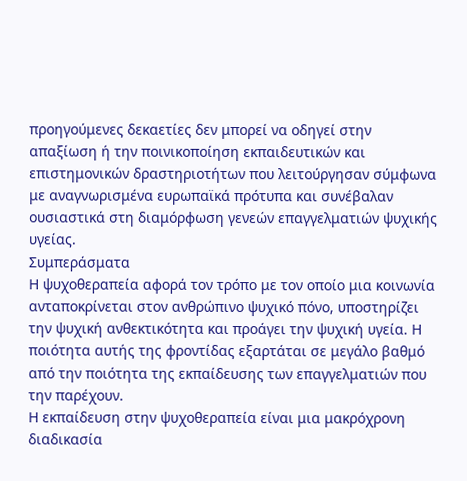προηγούμενες δεκαετίες δεν μπορεί να οδηγεί στην απαξίωση ή την ποινικοποίηση εκπαιδευτικών και επιστημονικών δραστηριοτήτων που λειτούργησαν σύμφωνα με αναγνωρισμένα ευρωπαϊκά πρότυπα και συνέβαλαν ουσιαστικά στη διαμόρφωση γενεών επαγγελματιών ψυχικής υγείας.
Συμπεράσματα
Η ψυχοθεραπεία αφορά τον τρόπο με τον οποίο μια κοινωνία ανταποκρίνεται στον ανθρώπινο ψυχικό πόνο, υποστηρίζει την ψυχική ανθεκτικότητα και προάγει την ψυχική υγεία. Η ποιότητα αυτής της φροντίδας εξαρτάται σε μεγάλο βαθμό από την ποιότητα της εκπαίδευσης των επαγγελματιών που την παρέχουν.
Η εκπαίδευση στην ψυχοθεραπεία είναι μια μακρόχρονη διαδικασία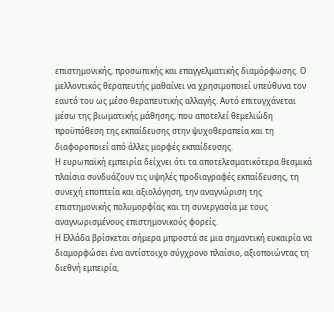επιστημονικής, προσωπικής και επαγγελματικής διαμόρφωσης. Ο μελλοντικός θεραπευτής μαθαίνει να χρησιμοποιεί υπεύθυνα τον εαυτό του ως μέσο θεραπευτικής αλλαγής. Αυτό επιτυγχάνεται μέσω της βιωματικής μάθησης, που αποτελεί θεμελιώδη προϋπόθεση της εκπαίδευσης στην ψυχοθεραπεία και τη διαφοροποιεί από άλλες μορφές εκπαίδευσης.
Η ευρωπαϊκή εμπειρία δείχνει ότι τα αποτελεσματικότερα θεσμικά πλαίσια συνδυάζουν τις υψηλές προδιαγραφές εκπαίδευσης, τη συνεχή εποπτεία και αξιολόγηση, την αναγνώριση της επιστημονικής πολυμορφίας και τη συνεργασία με τους αναγνωρισμένους επιστημονικούς φορείς.
Η Ελλάδα βρίσκεται σήμερα μπροστά σε μια σημαντική ευκαιρία να διαμορφώσει ένα αντίστοιχο σύγχρονο πλαίσιο, αξιοποιώντας τη διεθνή εμπειρία,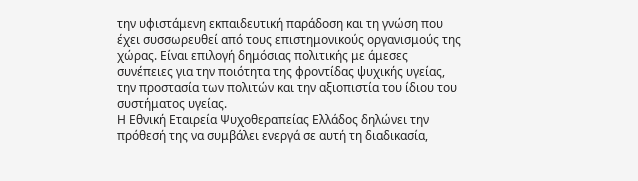την υφιστάμενη εκπαιδευτική παράδοση και τη γνώση που έχει συσσωρευθεί από τους επιστημονικούς οργανισμούς της χώρας. Είναι επιλογή δημόσιας πολιτικής με άμεσες συνέπειες για την ποιότητα της φροντίδας ψυχικής υγείας, την προστασία των πολιτών και την αξιοπιστία του ίδιου του συστήματος υγείας.
Η Εθνική Εταιρεία Ψυχοθεραπείας Ελλάδος δηλώνει την πρόθεσή της να συμβάλει ενεργά σε αυτή τη διαδικασία,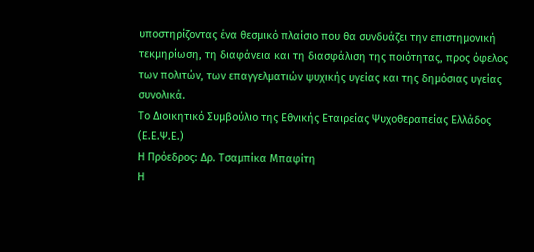υποστηρίζοντας ένα θεσμικό πλαίσιο που θα συνδυάζει την επιστημονική τεκμηρίωση, τη διαφάνεια και τη διασφάλιση της ποιότητας, προς όφελος των πολιτών, των επαγγελματιών ψυχικής υγείας και της δημόσιας υγείας συνολικά.
Το Διοικητικό Συμβούλιο της Εθνικής Εταιρείας Ψυχοθεραπείας Ελλάδος (Ε.Ε.Ψ.Ε.)
Η Πρόεδρος: Δρ. Τσαμπίκα Μπαφίτη
Η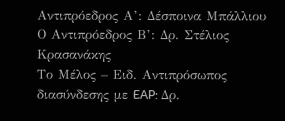Αντιπρόεδρος Α’: Δέσποινα Μπάλλιου
Ο Αντιπρόεδρος Β’: Δρ. Στέλιος Κρασανάκης
Το Μέλος – Ειδ. Αντιπρόσωπος διασύνδεσης με EAP: Δρ.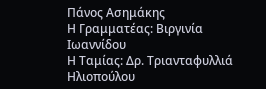Πάνος Ασημάκης
Η Γραμματέας: Βιργινία Ιωαννίδου
Η Ταμίας: Δρ. Τριανταφυλλιά Ηλιοπούλου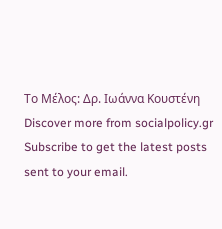Το Μέλος: Δρ. Ιωάννα Κουστένη
Discover more from socialpolicy.gr
Subscribe to get the latest posts sent to your email.